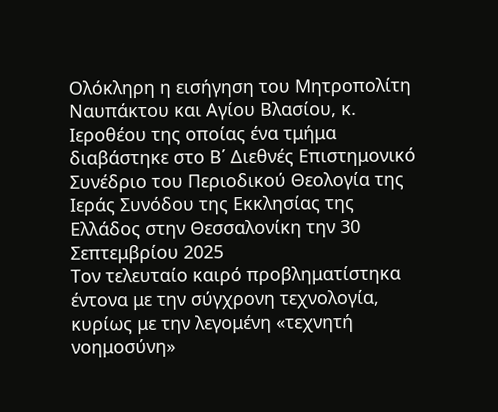Ολόκληρη η εισήγηση του Μητροπολίτη Ναυπάκτου και Αγίου Βλασίου, κ. Ιεροθέου της οποίας ένα τμήμα διαβάστηκε στο Β΄ Διεθνές Επιστημονικό Συνέδριο του Περιοδικού Θεολογία της Ιεράς Συνόδου της Εκκλησίας της Ελλάδος στην Θεσσαλονίκη την 30 Σεπτεμβρίου 2025
Τον τελευταίο καιρό προβληματίστηκα έντονα με την σύγχρονη τεχνολογία, κυρίως με την λεγομένη «τεχνητή νοημοσύνη»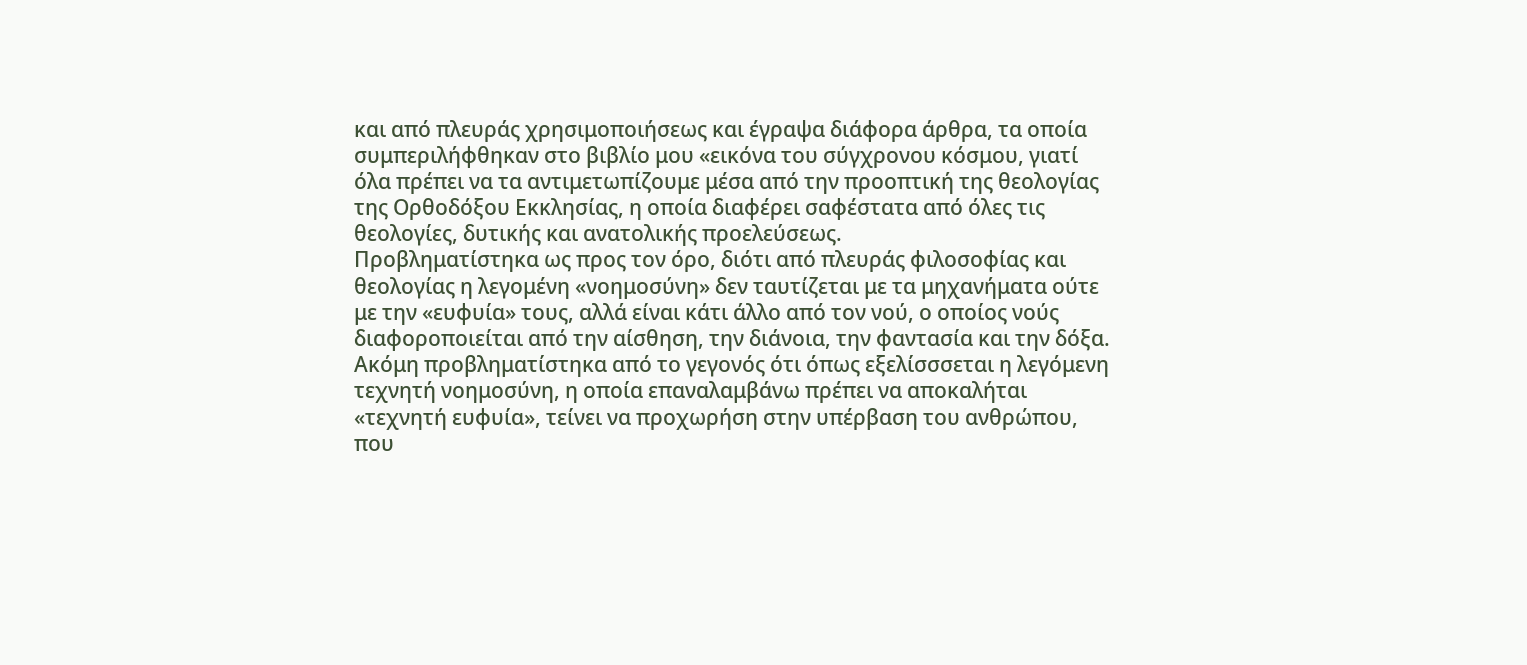και από πλευράς χρησιμοποιήσεως και έγραψα διάφορα άρθρα, τα οποία συμπεριλήφθηκαν στο βιβλίο μου «εικόνα του σύγχρονου κόσμου, γιατί όλα πρέπει να τα αντιμετωπίζουμε μέσα από την προοπτική της θεολογίας της Ορθοδόξου Εκκλησίας, η οποία διαφέρει σαφέστατα από όλες τις θεολογίες, δυτικής και ανατολικής προελεύσεως.
Προβληματίστηκα ως προς τον όρο, διότι από πλευράς φιλοσοφίας και θεολογίας η λεγομένη «νοημοσύνη» δεν ταυτίζεται με τα μηχανήματα ούτε με την «ευφυία» τους, αλλά είναι κάτι άλλο από τον νού, ο οποίος νούς διαφοροποιείται από την αίσθηση, την διάνοια, την φαντασία και την δόξα. Ακόμη προβληματίστηκα από το γεγονός ότι όπως εξελίσσσεται η λεγόμενη τεχνητή νοημοσύνη, η οποία επαναλαμβάνω πρέπει να αποκαλήται «τεχνητή ευφυία», τείνει να προχωρήση στην υπέρβαση του ανθρώπου, που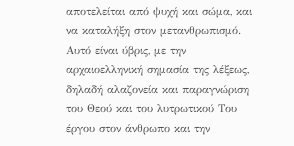αποτελείται από ψυχή και σώμα, και να καταλήξη στον μετανθρωπισμό. Αυτό είναι ύβρις, με την αρχαιοελληνική σημασία της λέξεως, δηλαδή αλαζονεία και παραγνώριση του Θεού και του λυτρωτικού Του έργου στον άνθρωπο και την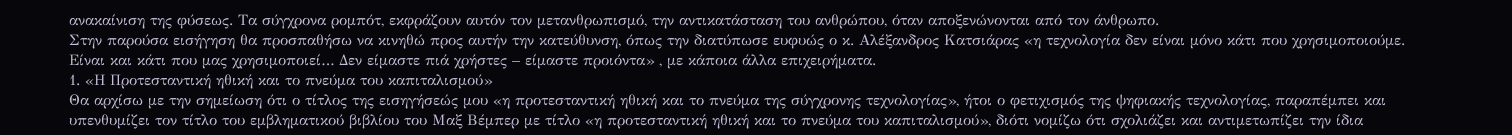ανακαίνιση της φύσεως. Τα σύγχρονα ρομπότ, εκφράζουν αυτόν τον μετανθρωπισμό, την αντικατάσταση του ανθρώπου, όταν αποξενώνονται από τον άνθρωπο.
Στην παρούσα εισήγηση θα προσπαθήσω να κινηθώ προς αυτήν την κατεύθυνση, όπως την διατύπωσε ευφυώς ο κ. Αλέξανδρος Κατσιάρας «η τεχνολογία δεν είναι μόνο κάτι που χρησιμοποιούμε. Είναι και κάτι που μας χρησιμοποιεί… Δεν είμαστε πιά χρήστες – είμαστε προιόντα» , με κάποια άλλα επιχειρήματα.
1. «Η Προτεσταντική ηθική και το πνεύμα του καπιταλισμού»
Θα αρχίσω με την σημείωση ότι ο τίτλος της εισηγήσεώς μου «η προτεσταντική ηθική και το πνεύμα της σύγχρονης τεχνολογίας», ήτοι ο φετιχισμός της ψηφιακής τεχνολογίας, παραπέμπει και υπενθυμίζει τον τίτλο του εμβληματικού βιβλίου του Μαξ Βέμπερ με τίτλο «η προτεσταντική ηθική και το πνεύμα του καπιταλισμού», διότι νομίζω ότι σχολιάζει και αντιμετωπίζει την ίδια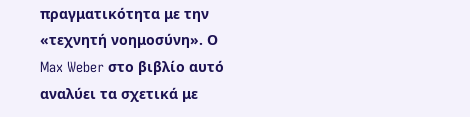πραγματικότητα με την «τεχνητή νοημοσύνη». Ο Max Weber στο βιβλίο αυτό αναλύει τα σχετικά με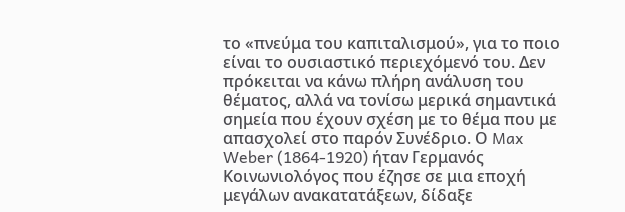το «πνεύμα του καπιταλισμού», για το ποιο είναι το ουσιαστικό περιεχόμενό του. Δεν πρόκειται να κάνω πλήρη ανάλυση του θέματος, αλλά να τονίσω μερικά σημαντικά σημεία που έχουν σχέση με το θέμα που με απασχολεί στο παρόν Συνέδριο. Ο Max Weber (1864-1920) ήταν Γερμανός Κοινωνιολόγος που έζησε σε μια εποχή μεγάλων ανακατατάξεων, δίδαξε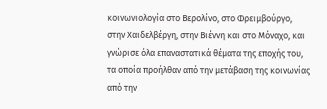κοινωνιολογία στο Βερολίνο, στο Φρειμβούργο, στην Χαιδελβέργη, στην Βιέννη και στο Μόναχο, και γνώρισε όλα επαναστατικά θέματα της εποχής του, τα οποία προήλθαν από την μετάβαση της κοινωνίας από την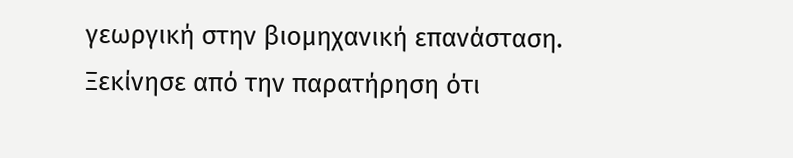γεωργική στην βιομηχανική επανάσταση.
Ξεκίνησε από την παρατήρηση ότι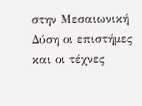στην Μεσαιωνική Δύση οι επιστήμες και οι τέχνες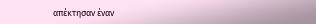απέκτησαν έναν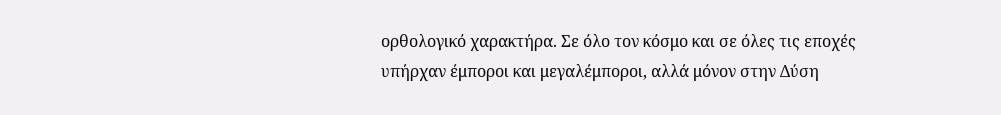ορθολογικό χαρακτήρα. Σε όλο τον κόσμο και σε όλες τις εποχές υπήρχαν έμποροι και μεγαλέμποροι, αλλά μόνον στην Δύση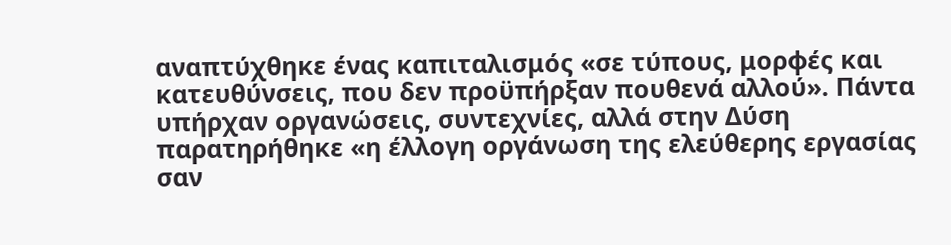αναπτύχθηκε ένας καπιταλισμός «σε τύπους, μορφές και κατευθύνσεις, που δεν προϋπήρξαν πουθενά αλλού». Πάντα υπήρχαν οργανώσεις, συντεχνίες, αλλά στην Δύση παρατηρήθηκε «η έλλογη οργάνωση της ελεύθερης εργασίας σαν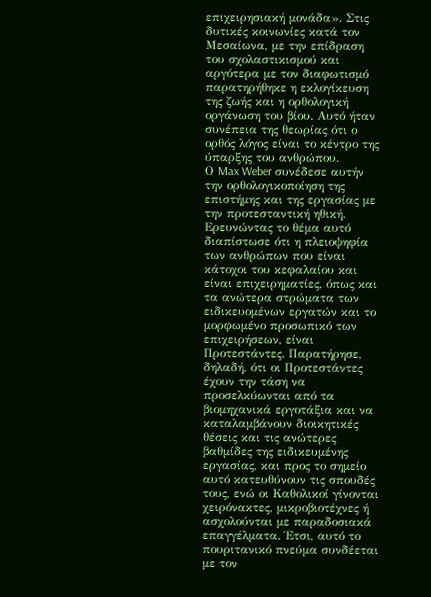επιχειρησιακή μονάδα». Στις δυτικές κοινωνίες κατά τον Μεσαίωνα, με την επίδραση του σχολαστικισμού και αργότερα με τον διαφωτισμό παρατηρήθηκε η εκλογίκευση της ζωής και η ορθολογική οργάνωση του βίου. Αυτό ήταν συνέπεια της θεωρίας ότι ο ορθός λόγος είναι το κέντρο της ύπαρξης του ανθρώπου.
Ο Max Weber συνέδεσε αυτήν την ορθολογικοποίηση της επιστήμης και της εργασίας με την προτεσταντική ηθική. Ερευνώντας το θέμα αυτό διαπίστωσε ότι η πλειοψηφία των ανθρώπων που είναι κάτοχοι του κεφαλαίου και είναι επιχειρηματίες, όπως και τα ανώτερα στρώματα των ειδικευομένων εργατών και το μορφωμένο προσωπικό των επιχειρήσεων, είναι Προτεστάντες. Παρατήρησε, δηλαδή, ότι οι Προτεστάντες έχουν την τάση να προσελκύωνται από τα βιομηχανικά εργοτάξια και να καταλαμβάνουν διοικητικές θέσεις και τις ανώτερες βαθμίδες της ειδικευμένης εργασίας, και προς το σημείο αυτό κατευθύνουν τις σπουδές τους, ενώ οι Καθολικοί γίνονται χειρόνακτες, μικροβιοτέχνες ή ασχολούνται με παραδοσιακά επαγγέλματα. Έτσι, αυτό το πουριτανικό πνεύμα συνδέεται με τον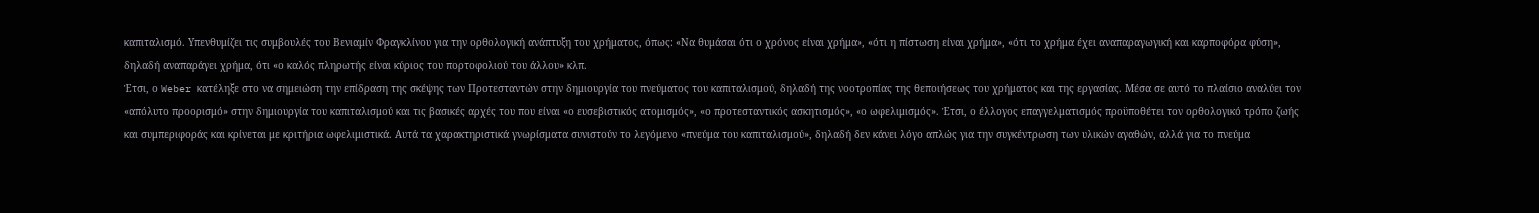καπιταλισμό. Υπενθυμίζει τις συμβουλές του Βενιαμίν Φραγκλίνου για την ορθολογική ανάπτυξη του χρήματος, όπως: «Να θυμάσαι ότι ο χρόνος είναι χρήμα», «ότι η πίστωση είναι χρήμα», «ότι το χρήμα έχει αναπαραγωγική και καρποφόρα φύση», δηλαδή αναπαράγει χρήμα, ότι «ο καλός πληρωτής είναι κύριος του πορτοφολιού του άλλου» κλπ.
Έτσι, ο Weber κατέληξε στο να σημειώση την επίδραση της σκέψης των Προτεσταντών στην δημιουργία του πνεύματος του καπιταλισμού, δηλαδή της νοοτροπίας της θεποιήσεως του χρήματος και της εργασίας. Μέσα σε αυτό το πλαίσιο αναλύει τον «απόλυτο προορισμό» στην δημιουργία του καπιταλισμού και τις βασικές αρχές του που είναι «ο ευσεβιστικός ατομισμός», «ο προτεσταντικός ασκητισμός», «ο ωφελιμισμός». Έτσι, ο έλλογος επαγγελματισμός προϋποθέτει τον ορθολογικό τρόπο ζωής και συμπεριφοράς και κρίνεται με κριτήρια ωφελιμιστικά. Αυτά τα χαρακτηριστικά γνωρίσματα συνιστούν το λεγόμενο «πνεύμα του καπιταλισμού», δηλαδή δεν κάνει λόγο απλώς για την συγκέντρωση των υλικών αγαθών, αλλά για το πνεύμα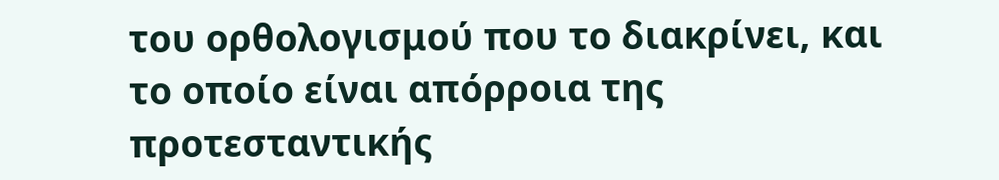του ορθολογισμού που το διακρίνει, και το οποίο είναι απόρροια της προτεσταντικής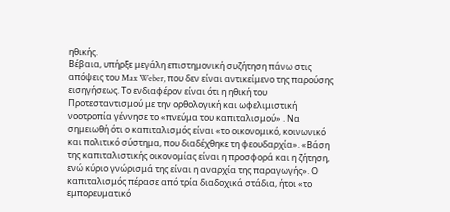ηθικής.
Βέβαια, υπήρξε μεγάλη επιστημονική συζήτηση πάνω στις απόψεις του Max Weber, που δεν είναι αντικείμενο της παρούσης εισηγήσεως. Το ενδιαφέρον είναι ότι η ηθική του Προτεσταντισμού με την ορθολογική και ωφελιμιστική νοοτροπία γέννησε το «πνεύμα του καπιταλισμού» . Να σημειωθή ότι ο καπιταλισμός είναι «το οικονομικό, κοινωνικό και πολιτικό σύστημα, που διαδέχθηκε τη φεουδαρχία». «Βάση της καπιταλιστικής οικονομίας είναι η προσφορά και η ζήτηση, ενώ κύριο γνώρισμά της είναι η αναρχία της παραγωγής». Ο καπιταλισμός πέρασε από τρία διαδοχικά στάδια, ήτοι «το εμπορευματικό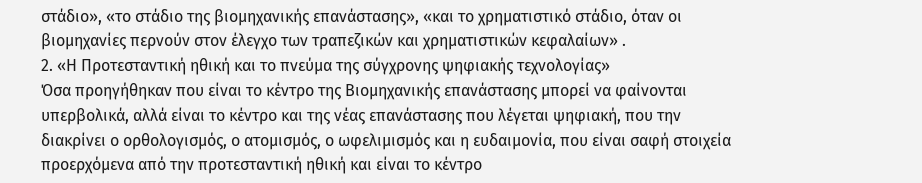στάδιο», «το στάδιο της βιομηχανικής επανάστασης», «και το χρηματιστικό στάδιο, όταν οι βιομηχανίες περνούν στον έλεγχο των τραπεζικών και χρηματιστικών κεφαλαίων» .
2. «Η Προτεσταντική ηθική και το πνεύμα της σύγχρονης ψηφιακής τεχνολογίας»
Όσα προηγήθηκαν που είναι το κέντρο της Βιομηχανικής επανάστασης μπορεί να φαίνονται υπερβολικά, αλλά είναι το κέντρο και της νέας επανάστασης που λέγεται ψηφιακή, που την διακρίνει ο ορθολογισμός, ο ατομισμός, ο ωφελιμισμός και η ευδαιμονία, που είναι σαφή στοιχεία προερχόμενα από την προτεσταντική ηθική και είναι το κέντρο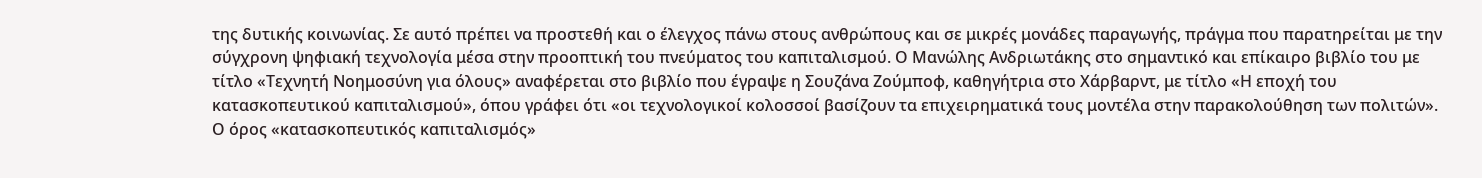της δυτικής κοινωνίας. Σε αυτό πρέπει να προστεθή και ο έλεγχος πάνω στους ανθρώπους και σε μικρές μονάδες παραγωγής, πράγμα που παρατηρείται με την σύγχρονη ψηφιακή τεχνολογία μέσα στην προοπτική του πνεύματος του καπιταλισμού. Ο Μανώλης Ανδριωτάκης στο σημαντικό και επίκαιρο βιβλίο του με τίτλο «Τεχνητή Νοημοσύνη για όλους» αναφέρεται στο βιβλίο που έγραψε η Σουζάνα Ζούμποφ, καθηγήτρια στο Χάρβαρντ, με τίτλο «Η εποχή του κατασκοπευτικού καπιταλισμού», όπου γράφει ότι «οι τεχνολογικοί κολοσσοί βασίζουν τα επιχειρηματικά τους μοντέλα στην παρακολούθηση των πολιτών».
Ο όρος «κατασκοπευτικός καπιταλισμός»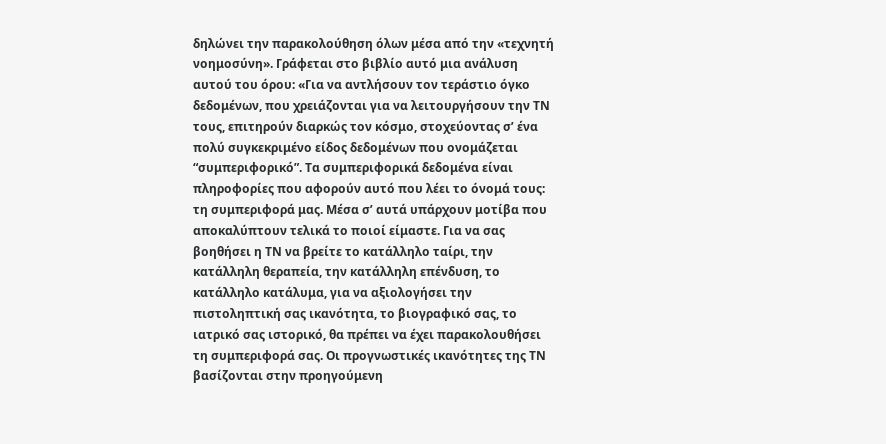δηλώνει την παρακολούθηση όλων μέσα από την «τεχνητή νοημοσύνη». Γράφεται στο βιβλίο αυτό μια ανάλυση αυτού του όρου: «Για να αντλήσουν τον τεράστιο όγκο δεδομένων, που χρειάζονται για να λειτουργήσουν την ΤΝ τους, επιτηρούν διαρκώς τον κόσμο, στοχεύοντας σ’ ένα πολύ συγκεκριμένο είδος δεδομένων που ονομάζεται “συμπεριφορικό”. Τα συμπεριφορικά δεδομένα είναι πληροφορίες που αφορούν αυτό που λέει το όνομά τους: τη συμπεριφορά μας. Μέσα σ’ αυτά υπάρχουν μοτίβα που αποκαλύπτουν τελικά το ποιοί είμαστε. Για να σας βοηθήσει η ΤΝ να βρείτε το κατάλληλο ταίρι, την κατάλληλη θεραπεία, την κατάλληλη επένδυση, το κατάλληλο κατάλυμα, για να αξιολογήσει την πιστοληπτική σας ικανότητα, το βιογραφικό σας, το ιατρικό σας ιστορικό, θα πρέπει να έχει παρακολουθήσει τη συμπεριφορά σας. Οι προγνωστικές ικανότητες της ΤΝ βασίζονται στην προηγούμενη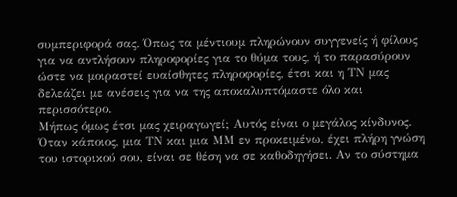συμπεριφορά σας. Όπως τα μέντιουμ πληρώνουν συγγενείς ή φίλους για να αντλήσουν πληροφορίες για το θύμα τους, ή το παρασύρουν ώστε να μοιραστεί ευαίσθητες πληροφορίες, έτσι και η ΤΝ μας δελεάζει με ανέσεις για να της αποκαλυπτόμαστε όλο και περισσότερο.
Μήπως όμως έτσι μας χειραγωγεί; Αυτός είναι ο μεγάλος κίνδυνος. Όταν κάποιος, μια ΤΝ και μια ΜΜ εν προκειμένω, έχει πλήρη γνώση του ιστορικού σου, είναι σε θέση να σε καθοδηγήσει. Αν το σύστημα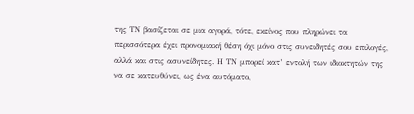της ΤΝ βασίζεται σε μια αγορά, τότε, εκείνος που πληρώνει τα περισσότερα έχει προνομιακή θέση όχι μόνο στις συνειδητές σου επιλογές, αλλά και στις ασυνείδητες. Η ΤΝ μπορεί κατ’ εντολή των ιδιοκτητών της να σε κατευθύνει, ως ένα αυτόματο,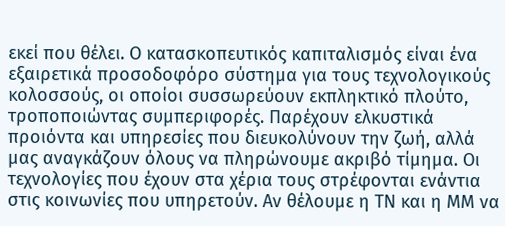εκεί που θέλει. Ο κατασκοπευτικός καπιταλισμός είναι ένα εξαιρετικά προσοδοφόρο σύστημα για τους τεχνολογικούς κολοσσούς, οι οποίοι συσσωρεύουν εκπληκτικό πλούτο, τροποποιώντας συμπεριφορές. Παρέχουν ελκυστικά προιόντα και υπηρεσίες που διευκολύνουν την ζωή, αλλά μας αναγκάζουν όλους να πληρώνουμε ακριβό τίμημα. Οι τεχνολογίες που έχουν στα χέρια τους στρέφονται ενάντια στις κοινωνίες που υπηρετούν. Αν θέλουμε η ΤΝ και η ΜΜ να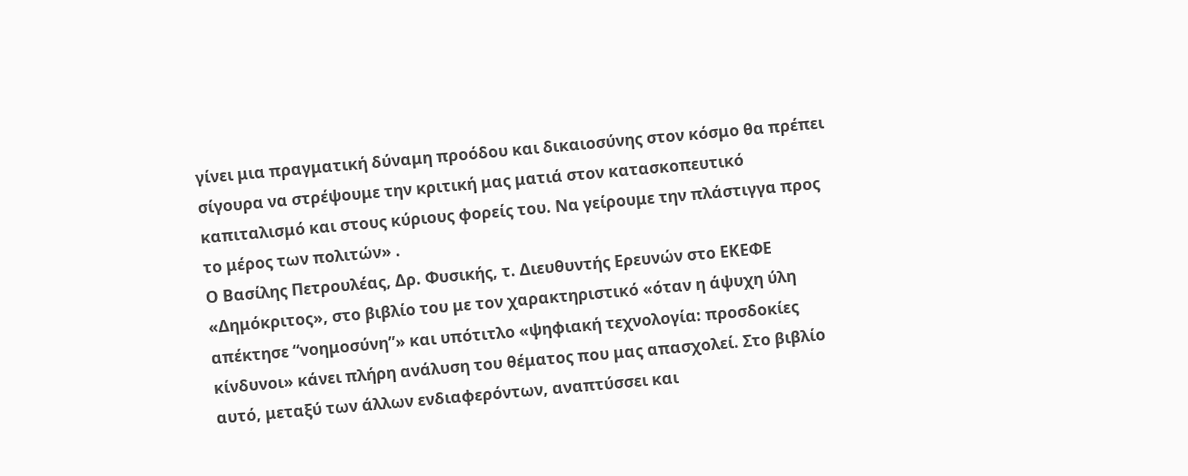γίνει μια πραγματική δύναμη προόδου και δικαιοσύνης στον κόσμο θα πρέπει σίγουρα να στρέψουμε την κριτική μας ματιά στον κατασκοπευτικό καπιταλισμό και στους κύριους φορείς του. Να γείρουμε την πλάστιγγα προς το μέρος των πολιτών» .
Ο Βασίλης Πετρουλέας, Δρ. Φυσικής, τ. Διευθυντής Ερευνών στο ΕΚΕΦΕ «Δημόκριτος», στο βιβλίο του με τον χαρακτηριστικό «όταν η άψυχη ύλη απέκτησε “νοημοσύνη”» και υπότιτλο «ψηφιακή τεχνολογία: προσδοκίες κίνδυνοι» κάνει πλήρη ανάλυση του θέματος που μας απασχολεί. Στο βιβλίο αυτό, μεταξύ των άλλων ενδιαφερόντων, αναπτύσσει και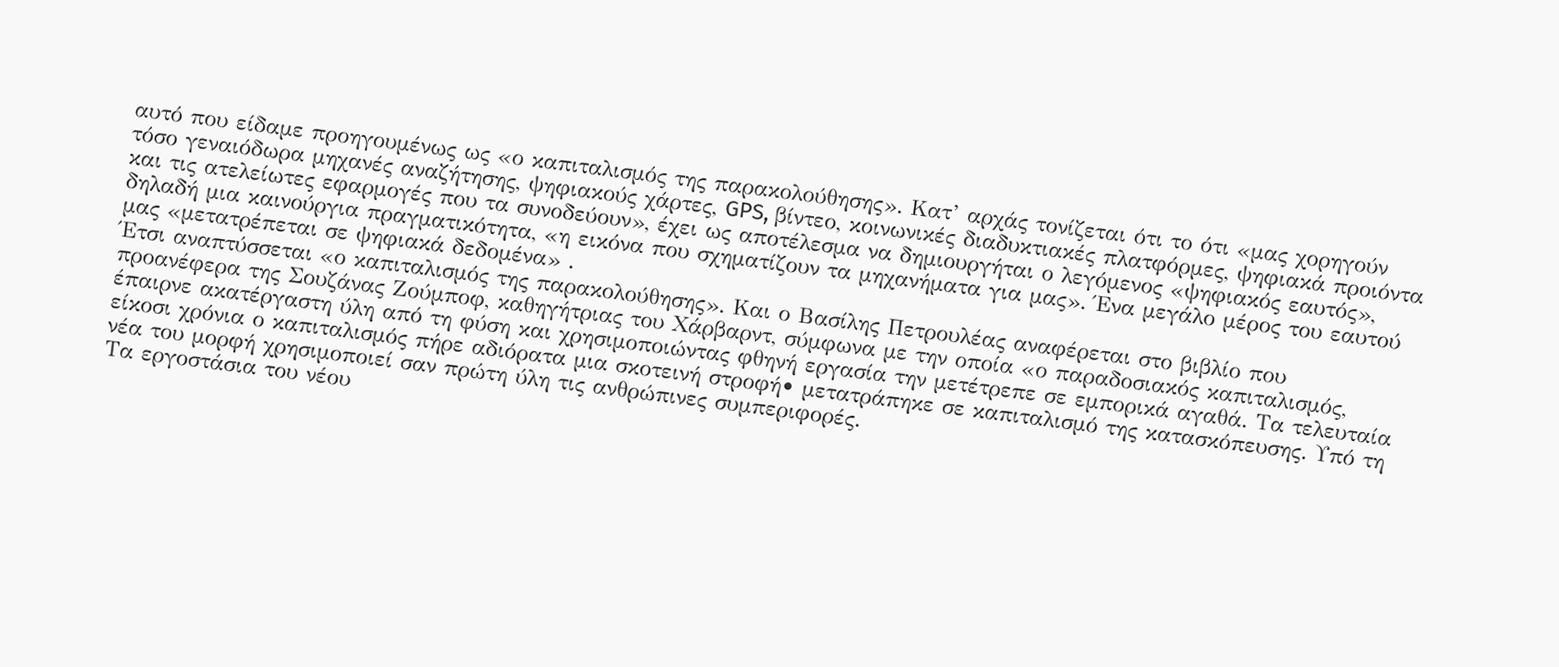αυτό που είδαμε προηγουμένως ως «ο καπιταλισμός της παρακολούθησης». Κατ’ αρχάς τονίζεται ότι το ότι «μας χορηγούν τόσο γεναιόδωρα μηχανές αναζήτησης, ψηφιακούς χάρτες, GPS, βίντεο, κοινωνικές διαδυκτιακές πλατφόρμες, ψηφιακά προιόντα και τις ατελείωτες εφαρμογές που τα συνοδεύουν», έχει ως αποτέλεσμα να δημιουργήται ο λεγόμενος «ψηφιακός εαυτός», δηλαδή μια καινούργια πραγματικότητα, «η εικόνα που σχηματίζουν τα μηχανήματα για μας». Ένα μεγάλο μέρος του εαυτού μας «μετατρέπεται σε ψηφιακά δεδομένα» .
Έτσι αναπτύσσεται «ο καπιταλισμός της παρακολούθησης». Και ο Βασίλης Πετρουλέας αναφέρεται στο βιβλίο που προανέφερα της Σουζάνας Ζούμποφ, καθηγήτριας του Χάρβαρντ, σύμφωνα με την οποία «ο παραδοσιακός καπιταλισμός, έπαιρνε ακατέργαστη ύλη από τη φύση και χρησιμοποιώντας φθηνή εργασία την μετέτρεπε σε εμπορικά αγαθά. Τα τελευταία είκοσι χρόνια ο καπιταλισμός πήρε αδιόρατα μια σκοτεινή στροφή• μετατράπηκε σε καπιταλισμό της κατασκόπευσης. Υπό τη νέα του μορφή χρησιμοποιεί σαν πρώτη ύλη τις ανθρώπινες συμπεριφορές.
Τα εργοστάσια του νέου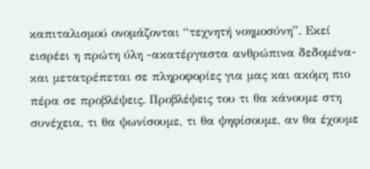καπιταλισμού ονομάζονται “τεχνητή νοημοσύνη”. Εκεί εισρέει η πρώτη ύλη -ακατέργαστα ανθρώπινα δεδομένα- και μετατρέπεται σε πληροφορίες για μας και ακόμη πιο πέρα σε προβλέψεις. Προβλέψεις του τι θα κάνουμε στη συνέχεια, τι θα ψωνίσουμε, τι θα ψηφίσουμε, αν θα έχουμε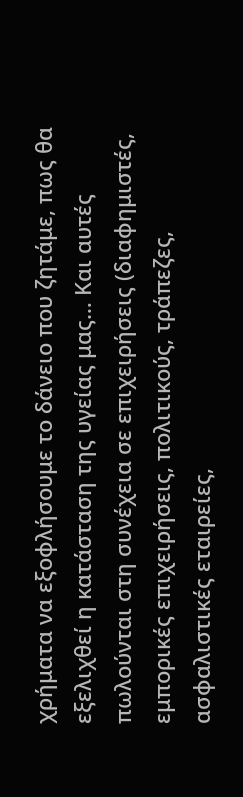χρήματα να εξοφλήσουμε το δάνειο που ζητάμε, πως θα εξελιχθεί η κατάσταση της υγείας μας… Και αυτές πωλούνται στη συνέχεια σε επιχειρήσεις (διαφημιστές, εμπορικές επιχειρήσεις, πολιτικούς, τράπεζες, ασφαλιστικές εταιρείες,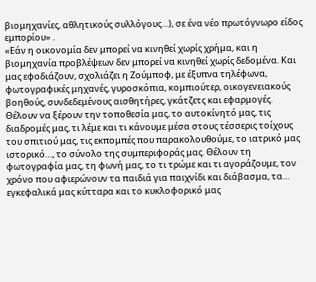βιομηχανίες, αθλητικούς συλλόγους…), σε ένα νέο πρωτόγνωρο είδος εμπορίου» .
«Εάν η οικονομία δεν μπορεί να κινηθεί χωρίς χρήμα, και η βιομηχανία προβλέψεων δεν μπορεί να κινηθεί χωρίς δεδομένα. Και μας εφοδιάζουν, σχολιάζει η Ζούμποφ, με έξυπνα τηλέφωνα, φωτογραφικές μηχανές, γυροσκόπια, κομπιούτερ, οικογενειακούς βοηθούς, συνδεδεμένους αισθητήρες, γκάτζετς και εφαρμογές. Θέλουν να ξέρουν την τοποθεσία μας, το αυτοκίνητό μας, τις διαδρομές μας, τι λέμε και τι κάνουμε μέσα στους τέσσερις τοίχους του σπιτιού μας, τις εκπομπές που παρακολουθούμε, το ιατρικό μας ιστορικό…, το σύνολο της συμπεριφοράς μας. Θέλουν τη φωτογραφία μας, τη φωνή μας, το τι τρώμε και τι αγοράζουμε, τον χρόνο που αφιερώνουν τα παιδιά για παιχνίδι και διάβασμα, τα… εγκεφαλικά μας κύτταρα και το κυκλοφορικό μας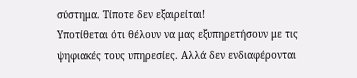σύστημα. Τίποτε δεν εξαιρείται!
Υποτίθεται ότι θέλουν να μας εξυπηρετήσουν με τις ψηφιακές τους υπηρεσίες. Αλλά δεν ενδιαφέρονται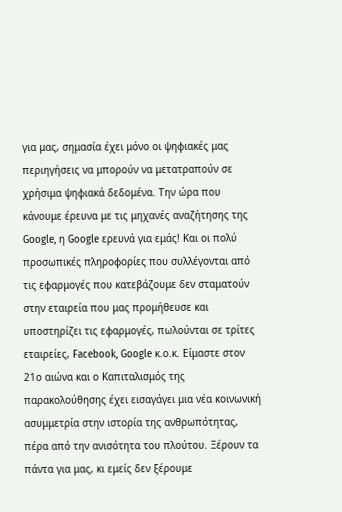για μας, σημασία έχει μόνο οι ψηφιακές μας περιηγήσεις να μπορούν να μετατραπούν σε χρήσιμα ψηφιακά δεδομένα. Την ώρα που κάνουμε έρευνα με τις μηχανές αναζήτησης της Google, η Google ερευνά για εμάς! Και οι πολύ προσωπικές πληροφορίες που συλλέγονται από τις εφαρμογές που κατεβάζουμε δεν σταματούν στην εταιρεία που μας προμήθευσε και υποστηρίζει τις εφαρμογές, πωλούνται σε τρίτες εταιρείες, Facebook, Google κ.ο.κ. Είμαστε στον 21ο αιώνα και ο Καπιταλισμός της παρακολούθησης έχει εισαγάγει μια νέα κοινωνική ασυμμετρία στην ιστορία της ανθρωπότητας, πέρα από την ανισότητα του πλούτου. Ξέρουν τα πάντα για μας, κι εμείς δεν ξέρουμε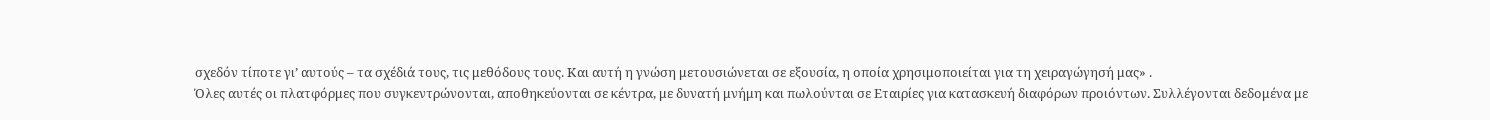σχεδόν τίποτε γι’ αυτούς – τα σχέδιά τους, τις μεθόδους τους. Και αυτή η γνώση μετουσιώνεται σε εξουσία, η οποία χρησιμοποιείται για τη χειραγώγησή μας» .
Όλες αυτές οι πλατφόρμες που συγκεντρώνονται, αποθηκεύονται σε κέντρα, με δυνατή μνήμη και πωλούνται σε Εταιρίες για κατασκευή διαφόρων προιόντων. Συλλέγονται δεδομένα με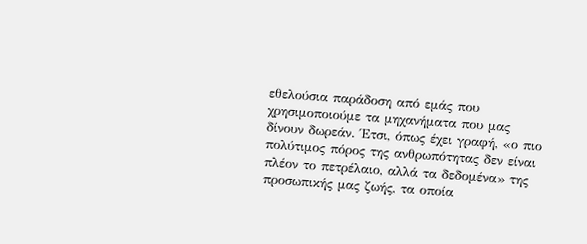εθελούσια παράδοση από εμάς που χρησιμοποιούμε τα μηχανήματα που μας δίνουν δωρεάν. Έτσι, όπως έχει γραφή, «ο πιο πολύτιμος πόρος της ανθρωπότητας δεν είναι πλέον το πετρέλαιο, αλλά τα δεδομένα» της προσωπικής μας ζωής, τα οποία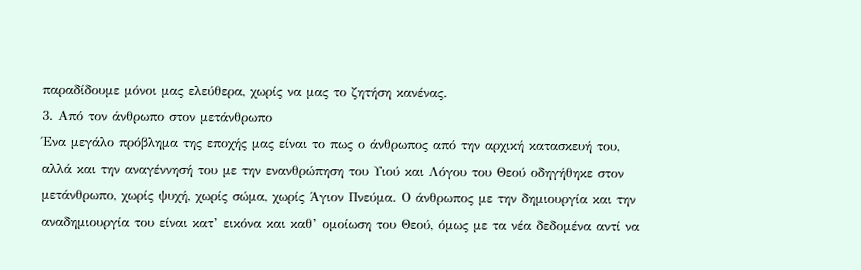παραδίδουμε μόνοι μας ελεύθερα, χωρίς να μας το ζητήση κανένας.
3. Από τον άνθρωπο στον μετάνθρωπο
Ένα μεγάλο πρόβλημα της εποχής μας είναι το πως ο άνθρωπος από την αρχική κατασκευή του, αλλά και την αναγέννησή του με την ενανθρώπηση του Υιού και Λόγου του Θεού οδηγήθηκε στον μετάνθρωπο, χωρίς ψυχή, χωρίς σώμα, χωρίς Άγιον Πνεύμα. Ο άνθρωπος με την δημιουργία και την αναδημιουργία του είναι κατ’ εικόνα και καθ’ ομοίωση του Θεού, όμως με τα νέα δεδομένα αντί να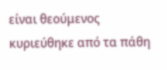είναι θεούμενος κυριεύθηκε από τα πάθη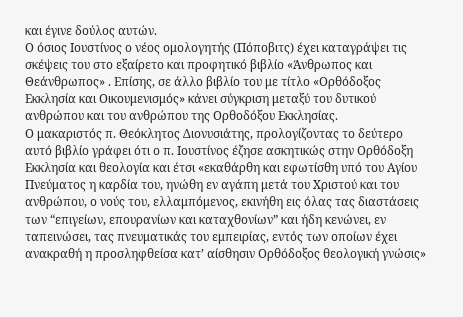και έγινε δούλος αυτών.
Ο όσιος Ιουστίνος ο νέος ομολογητής (Πόποβιτς) έχει καταγράψει τις σκέψεις του στο εξαίρετο και προφητικό βιβλίο «Άνθρωπος και Θεάνθρωπος» . Επίσης, σε άλλο βιβλίο του με τίτλο «Ορθόδοξος Εκκλησία και Οικουμενισμός» κάνει σύγκριση μεταξύ του δυτικού ανθρώπου και του ανθρώπου της Ορθοδόξου Εκκλησίας.
Ο μακαριστός π. Θεόκλητος Διονυσιάτης, προλογίζοντας το δεύτερο αυτό βιβλίο γράφει ότι ο π. Ιουστίνος έζησε ασκητικώς στην Ορθόδοξη Εκκλησία και θεολογία και έτσι «εκαθάρθη και εφωτίσθη υπό του Αγίου Πνεύματος η καρδία του, ηνώθη εν αγάπη μετά του Χριστού και του ανθρώπου, ο νούς του, ελλαμπόμενος, εκινήθη εις όλας τας διαστάσεις των “επιγείων, επουρανίων και καταχθονίων” και ήδη κενώνει, εν ταπεινώσει, τας πνευματικάς του εμπειρίας, εντός των οποίων έχει ανακραθή η προσληφθείσα κατ’ αίσθησιν Ορθόδοξος θεολογική γνώσις»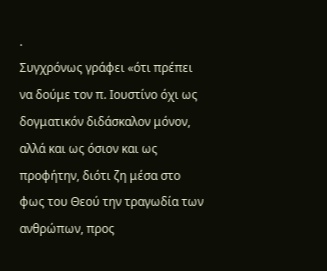.
Συγχρόνως γράφει «ότι πρέπει να δούμε τον π. Ιουστίνο όχι ως δογματικόν διδάσκαλον μόνον, αλλά και ως όσιον και ως προφήτην, διότι ζη μέσα στο φως του Θεού την τραγωδία των ανθρώπων, προς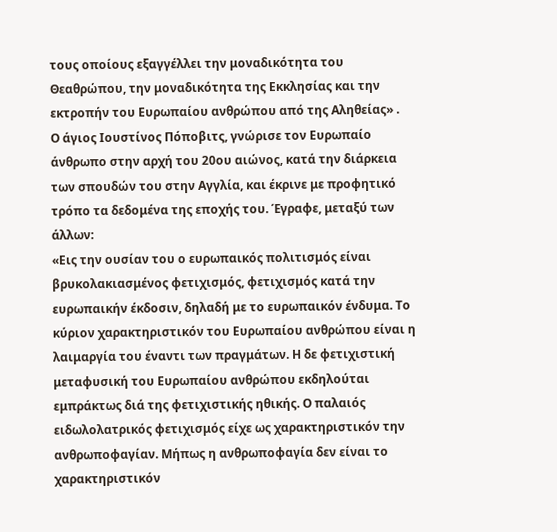τους οποίους εξαγγέλλει την μοναδικότητα του Θεαθρώπου, την μοναδικότητα της Εκκλησίας και την εκτροπήν του Ευρωπαίου ανθρώπου από της Αληθείας» .
Ο άγιος Ιουστίνος Πόποβιτς, γνώρισε τον Ευρωπαίο άνθρωπο στην αρχή του 20ου αιώνος, κατά την διάρκεια των σπουδών του στην Αγγλία, και έκρινε με προφητικό τρόπο τα δεδομένα της εποχής του. Έγραφε, μεταξύ των άλλων:
«Εις την ουσίαν του ο ευρωπαικός πολιτισμός είναι βρυκολακιασμένος φετιχισμός, φετιχισμός κατά την ευρωπαικήν έκδοσιν, δηλαδή με το ευρωπαικόν ένδυμα. Το κύριον χαρακτηριστικόν του Ευρωπαίου ανθρώπου είναι η λαιμαργία του έναντι των πραγμάτων. Η δε φετιχιστική μεταφυσική του Ευρωπαίου ανθρώπου εκδηλούται εμπράκτως διά της φετιχιστικής ηθικής. Ο παλαιός ειδωλολατρικός φετιχισμός είχε ως χαρακτηριστικόν την ανθρωποφαγίαν. Μήπως η ανθρωποφαγία δεν είναι το χαρακτηριστικόν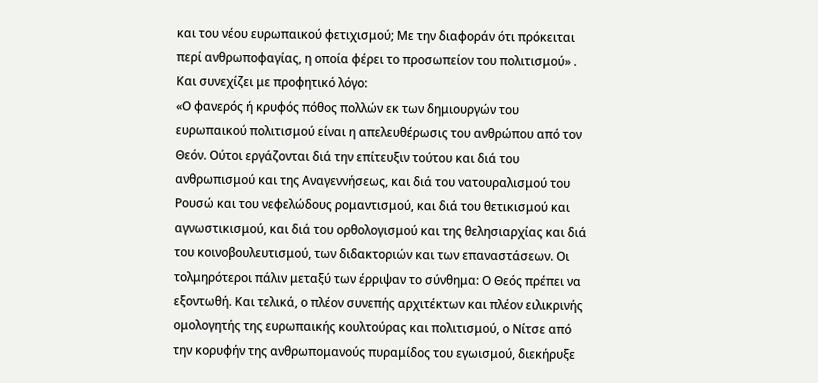και του νέου ευρωπαικού φετιχισμού; Με την διαφοράν ότι πρόκειται περί ανθρωποφαγίας, η οποία φέρει το προσωπείον του πολιτισμού» .
Και συνεχίζει με προφητικό λόγο:
«Ο φανερός ή κρυφός πόθος πολλών εκ των δημιουργών του ευρωπαικού πολιτισμού είναι η απελευθέρωσις του ανθρώπου από τον Θεόν. Ούτοι εργάζονται διά την επίτευξιν τούτου και διά του ανθρωπισμού και της Αναγεννήσεως, και διά του νατουραλισμού του Ρουσώ και του νεφελώδους ρομαντισμού, και διά του θετικισμού και αγνωστικισμού, και διά του ορθολογισμού και της θελησιαρχίας και διά του κοινοβουλευτισμού, των διδακτοριών και των επαναστάσεων. Οι τολμηρότεροι πάλιν μεταξύ των έρριψαν το σύνθημα: Ο Θεός πρέπει να εξοντωθή. Και τελικά, ο πλέον συνεπής αρχιτέκτων και πλέον ειλικρινής ομολογητής της ευρωπαικής κουλτούρας και πολιτισμού, ο Νίτσε από την κορυφήν της ανθρωπομανούς πυραμίδος του εγωισμού, διεκήρυξε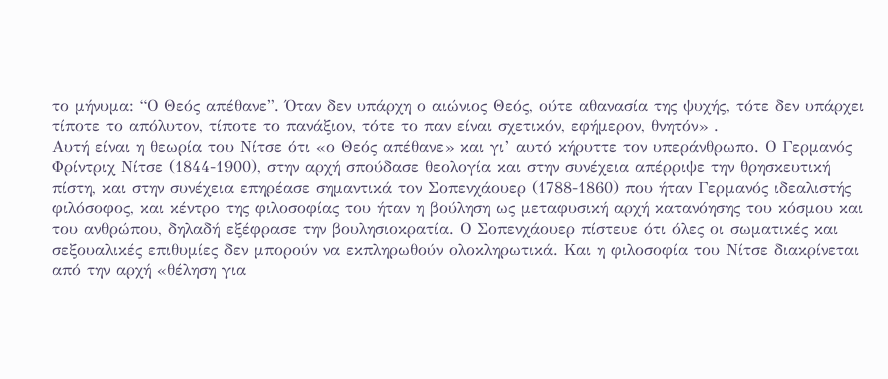το μήνυμα: “Ο Θεός απέθανε”. Όταν δεν υπάρχη ο αιώνιος Θεός, ούτε αθανασία της ψυχής, τότε δεν υπάρχει τίποτε το απόλυτον, τίποτε το πανάξιον, τότε το παν είναι σχετικόν, εφήμερον, θνητόν» .
Αυτή είναι η θεωρία του Νίτσε ότι «ο Θεός απέθανε» και γι’ αυτό κήρυττε τον υπεράνθρωπο. Ο Γερμανός Φρίντριχ Νίτσε (1844-1900), στην αρχή σπούδασε θεολογία και στην συνέχεια απέρριψε την θρησκευτική πίστη, και στην συνέχεια επηρέασε σημαντικά τον Σοπενχάουερ (1788-1860) που ήταν Γερμανός ιδεαλιστής φιλόσοφος, και κέντρο της φιλοσοφίας του ήταν η βούληση ως μεταφυσική αρχή κατανόησης του κόσμου και του ανθρώπου, δηλαδή εξέφρασε την βουλησιοκρατία. Ο Σοπενχάουερ πίστευε ότι όλες οι σωματικές και σεξουαλικές επιθυμίες δεν μπορούν να εκπληρωθούν ολοκληρωτικά. Και η φιλοσοφία του Νίτσε διακρίνεται από την αρχή «θέληση για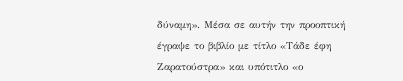δύναμη». Μέσα σε αυτήν την προοπτική έγραψε το βιβλίο με τίτλο «Τάδε έφη Ζαρατούστρα» και υπότιτλο «ο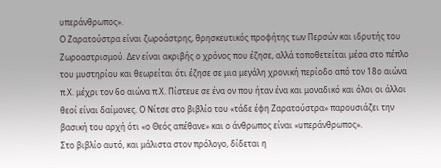υπεράνθρωπος».
Ο Ζαρατούστρα είναι ζωροάστρης, θρησκευτικός προφήτης των Περσών και ιδρυτής του Ζωροαστρισμού. Δεν είναι ακριβής ο χρόνος που έζησε, αλλά τοποθετείται μέσα στο πέπλο του μυστηρίου και θεωρείται ότι έζησε σε μια μεγάλη χρονική περίοδο από τον 18ο αιώνα π.Χ. μέχρι τον 6ο αιώνα π.Χ. Πίστευε σε ένα ον που ήταν ένα και μοναδικό και όλοι οι άλλοι θεοί είναι δαίμονες. Ο Νίτσε στο βιβλίο του «τάδε έφη Ζαρατούστρα» παρουσιάζει την βασική του αρχή ότι «ο Θεός απέθανε» και ο άνθρωπος είναι «υπεράνθρωπος».
Στο βιβλίο αυτό, και μάλιστα στον πρόλογο, δίδεται η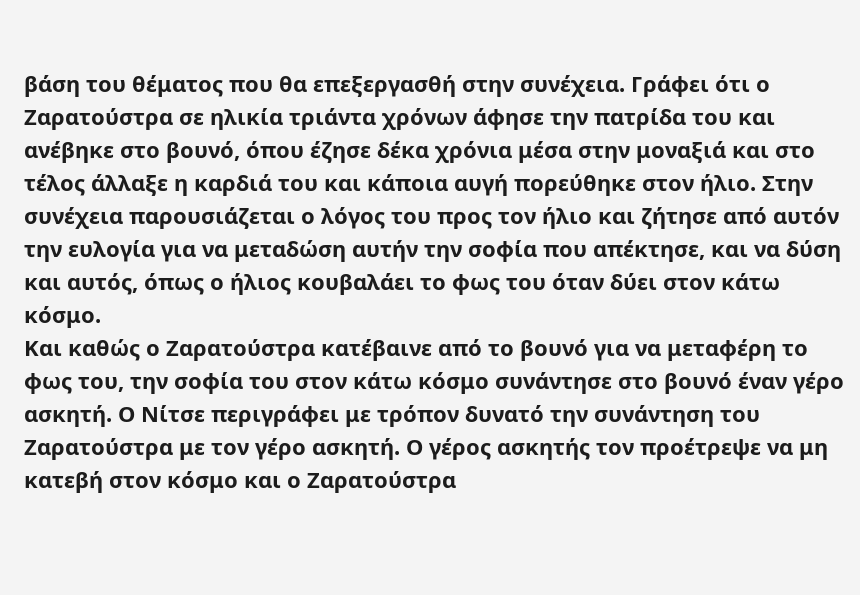βάση του θέματος που θα επεξεργασθή στην συνέχεια. Γράφει ότι ο Ζαρατούστρα σε ηλικία τριάντα χρόνων άφησε την πατρίδα του και ανέβηκε στο βουνό, όπου έζησε δέκα χρόνια μέσα στην μοναξιά και στο τέλος άλλαξε η καρδιά του και κάποια αυγή πορεύθηκε στον ήλιο. Στην συνέχεια παρουσιάζεται ο λόγος του προς τον ήλιο και ζήτησε από αυτόν την ευλογία για να μεταδώση αυτήν την σοφία που απέκτησε, και να δύση και αυτός, όπως ο ήλιος κουβαλάει το φως του όταν δύει στον κάτω κόσμο.
Και καθώς ο Ζαρατούστρα κατέβαινε από το βουνό για να μεταφέρη το φως του, την σοφία του στον κάτω κόσμο συνάντησε στο βουνό έναν γέρο ασκητή. Ο Νίτσε περιγράφει με τρόπον δυνατό την συνάντηση του Ζαρατούστρα με τον γέρο ασκητή. Ο γέρος ασκητής τον προέτρεψε να μη κατεβή στον κόσμο και ο Ζαρατούστρα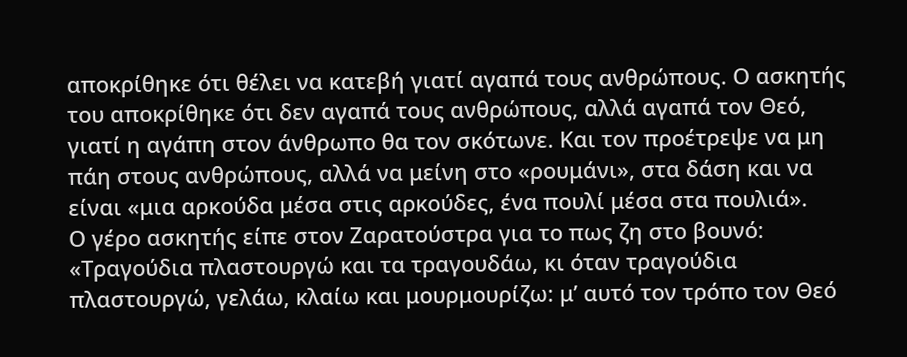αποκρίθηκε ότι θέλει να κατεβή γιατί αγαπά τους ανθρώπους. Ο ασκητής του αποκρίθηκε ότι δεν αγαπά τους ανθρώπους, αλλά αγαπά τον Θεό, γιατί η αγάπη στον άνθρωπο θα τον σκότωνε. Και τον προέτρεψε να μη πάη στους ανθρώπους, αλλά να μείνη στο «ρουμάνι», στα δάση και να είναι «μια αρκούδα μέσα στις αρκούδες, ένα πουλί μέσα στα πουλιά».
Ο γέρο ασκητής είπε στον Ζαρατούστρα για το πως ζη στο βουνό: «Τραγούδια πλαστουργώ και τα τραγουδάω, κι όταν τραγούδια πλαστουργώ, γελάω, κλαίω και μουρμουρίζω: μ’ αυτό τον τρόπο τον Θεό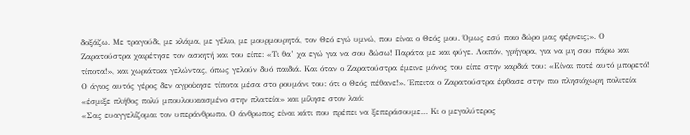δοξάζω. Με τραγούδι, με κλάμα, με γέλιο, με μουρμουρητά, τον Θεό εγώ υμνώ, που είναι ο Θεός μου. Όμως εσύ ποιο δώρο μας φέρνεις;». Ο Ζαρατούστρα χαιρέτησε τον ασκητή και του είπε: «Τι θα’ χα εγώ για να σου δώσω! Παράτα με και φύγε. Λοιπόν, γρήγορα, για να μη σου πάρω και τίποτα!», και χωριάτικα γελώντας, όπως γελούν δυό παιδιά. Και όταν ο Ζαρατούστρα έμεινε μόνος του είπε στην καρδιά του: «Είναι ποτέ αυτό μπορετό! Ο άγιος αυτός γέρος δεν αγροίκησε τίποτα μέσα στο ρουμάνι του: ότι ο Θεός πέθανε!». Έπειτα ο Ζαρατούστρα έφθασε στην πιο πλησιόχωρη πολιτεία «έσμιξε πλήθος πολύ μπουλουκιασμένο στην πλατεία» και μίλησε στον λαό:
«Σας ευαγγελίζομαι τον υπεράνθρωπο. Ο άνθρωπος είναι κάτι που πρέπει να ξεπεράσουμε… Κι ο μεγαλύτερος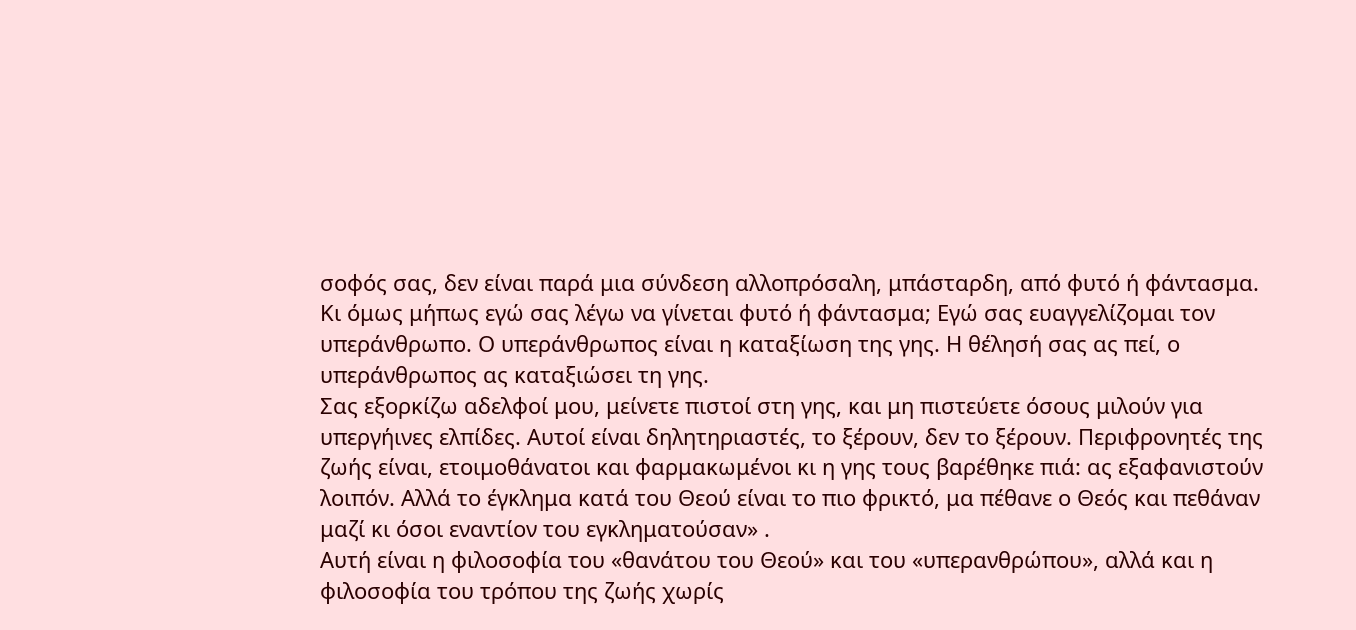σοφός σας, δεν είναι παρά μια σύνδεση αλλοπρόσαλη, μπάσταρδη, από φυτό ή φάντασμα. Κι όμως μήπως εγώ σας λέγω να γίνεται φυτό ή φάντασμα; Εγώ σας ευαγγελίζομαι τον υπεράνθρωπο. Ο υπεράνθρωπος είναι η καταξίωση της γης. Η θέλησή σας ας πεί, ο υπεράνθρωπος ας καταξιώσει τη γης.
Σας εξορκίζω αδελφοί μου, μείνετε πιστοί στη γης, και μη πιστεύετε όσους μιλούν για υπεργήινες ελπίδες. Αυτοί είναι δηλητηριαστές, το ξέρουν, δεν το ξέρουν. Περιφρονητές της ζωής είναι, ετοιμοθάνατοι και φαρμακωμένοι κι η γης τους βαρέθηκε πιά: ας εξαφανιστούν λοιπόν. Αλλά το έγκλημα κατά του Θεού είναι το πιο φρικτό, μα πέθανε ο Θεός και πεθάναν μαζί κι όσοι εναντίον του εγκληματούσαν» .
Αυτή είναι η φιλοσοφία του «θανάτου του Θεού» και του «υπερανθρώπου», αλλά και η φιλοσοφία του τρόπου της ζωής χωρίς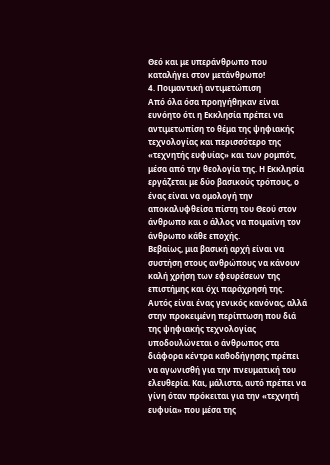Θεό και με υπεράνθρωπο που καταλήγει στον μετάνθρωπο!
4. Ποιμαντική αντιμετώπιση
Από όλα όσα προηγήθηκαν είναι ευνόητο ότι η Εκκλησία πρέπει να αντιμετωπίση το θέμα της ψηφιακής τεχνολογίας και περισσότερο της «τεχνητής ευφυίας» και των ρομπότ, μέσα από την θεολογία της. Η Εκκλησία εργάζεται με δύο βασικούς τρόπους, ο ένας είναι να ομολογή την αποκαλυφθείσα πίστη του Θεού στον άνθρωπο και ο άλλος να ποιμαίνη τον άνθρωπο κάθε εποχής.
Βεβαίως, μια βασική αρχή είναι να συστήση στους ανθρώπους να κάνουν καλή χρήση των εφευρέσεων της επιστήμης και όχι παράχρησή της. Αυτός είναι ένας γενικός κανόνας, αλλά στην προκειμένη περίπτωση που διά της ψηφιακής τεχνολογίας υποδουλώνεται ο άνθρωπος στα διάφορα κέντρα καθοδήγησης πρέπει να αγωνισθή για την πνευματική του ελευθερία. Και, μάλιστα, αυτό πρέπει να γίνη όταν πρόκειται για την «τεχνητή ευφυία» που μέσα της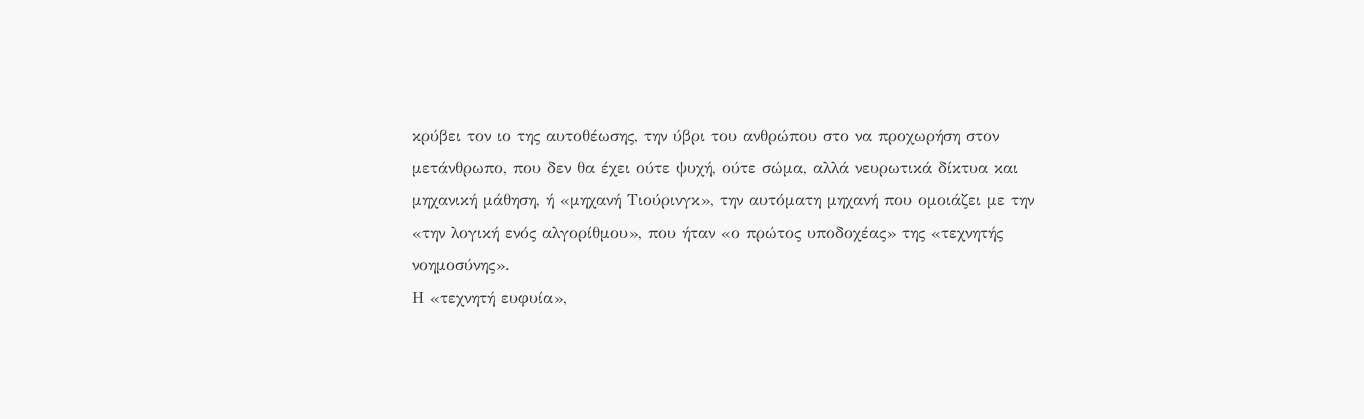κρύβει τον ιο της αυτοθέωσης, την ύβρι του ανθρώπου στο να προχωρήση στον μετάνθρωπο, που δεν θα έχει ούτε ψυχή, ούτε σώμα, αλλά νευρωτικά δίκτυα και μηχανική μάθηση, ή «μηχανή Τιούρινγκ», την αυτόματη μηχανή που ομοιάζει με την «την λογική ενός αλγορίθμου», που ήταν «ο πρώτος υποδοχέας» της «τεχνητής νοημοσύνης».
Η «τεχνητή ευφυία»,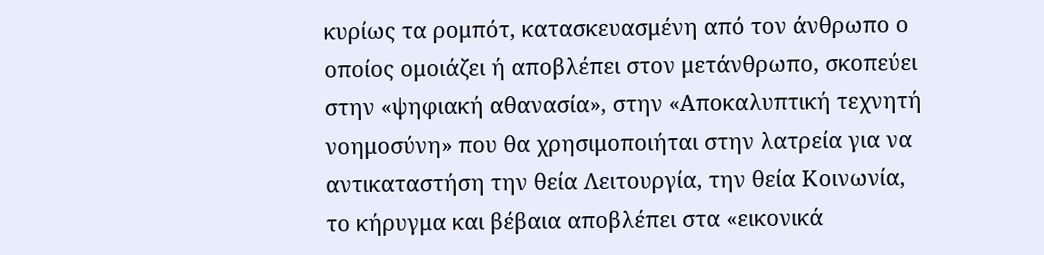κυρίως τα ρομπότ, κατασκευασμένη από τον άνθρωπο ο οποίος ομοιάζει ή αποβλέπει στον μετάνθρωπο, σκοπεύει στην «ψηφιακή αθανασία», στην «Αποκαλυπτική τεχνητή νοημοσύνη» που θα χρησιμοποιήται στην λατρεία για να αντικαταστήση την θεία Λειτουργία, την θεία Κοινωνία, το κήρυγμα και βέβαια αποβλέπει στα «εικονικά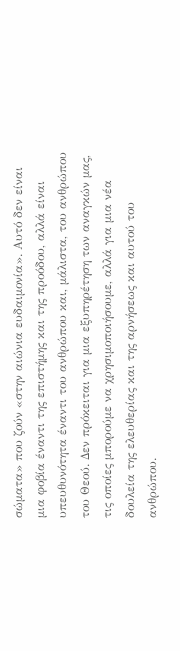σώματα» που ζούν «στην αιώνια ευδαιμονία». Αυτό δεν είναι μια φοβία έναντι της επιστήμης και της προόδου, αλλά είναι υπευθυνότητα έναντι του ανθρώπου και, μάλιστα, του ανθρώπου του Θεού. Δεν πρόκειται για μια εξυπηρέτηση των αναγκών μας, τις οποίες μπορούμε να χρησιμοποιήσουμε, αλλά για μια νέα δουλεία της ελευθερίας και της αρνήσεως και αυτού του ανθρώπου.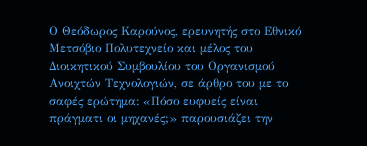Ο Θεόδωρος Καρούνος, ερευνητής στο Εθνικό Μετσόβιο Πολυτεχνείο και μέλος του Διοικητικού Συμβουλίου του Οργανισμού Ανοιχτών Τεχνολογιών, σε άρθρο του με το σαφές ερώτημα: «Πόσο ευφυείς είναι πράγματι οι μηχανές;» παρουσιάζει την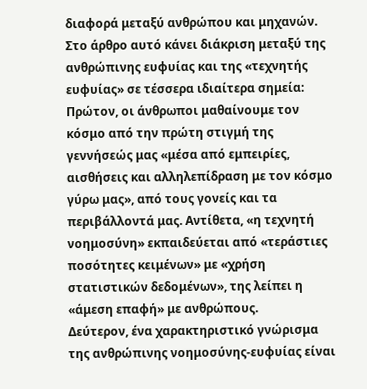διαφορά μεταξύ ανθρώπου και μηχανών. Στο άρθρο αυτό κάνει διάκριση μεταξύ της ανθρώπινης ευφυίας και της «τεχνητής ευφυίας» σε τέσσερα ιδιαίτερα σημεία:
Πρώτον, οι άνθρωποι μαθαίνουμε τον κόσμο από την πρώτη στιγμή της γεννήσεώς μας «μέσα από εμπειρίες, αισθήσεις και αλληλεπίδραση με τον κόσμο γύρω μας», από τους γονείς και τα περιβάλλοντά μας. Αντίθετα, «η τεχνητή νοημοσύνη» εκπαιδεύεται από «τεράστιες ποσότητες κειμένων» με «χρήση στατιστικών δεδομένων», της λείπει η «άμεση επαφή» με ανθρώπους.
Δεύτερον, ένα χαρακτηριστικό γνώρισμα της ανθρώπινης νοημοσύνης-ευφυίας είναι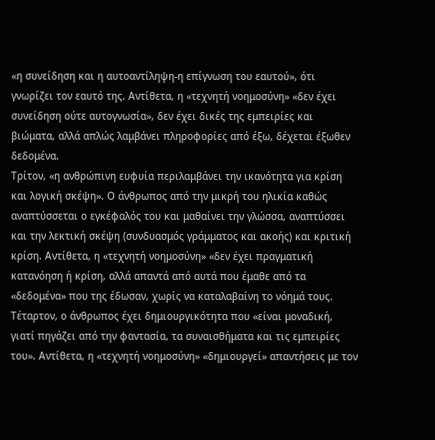«η συνείδηση και η αυτοαντίληψη-η επίγνωση του εαυτού», ότι γνωρίζει τον εαυτό της. Αντίθετα, η «τεχνητή νοημοσύνη» «δεν έχει συνείδηση ούτε αυτογνωσία», δεν έχει δικές της εμπειρίες και βιώματα, αλλά απλώς λαμβάνει πληροφορίες από έξω, δέχεται έξωθεν δεδομένα.
Τρίτον, «η ανθρώπινη ευφυία περιλαμβάνει την ικανότητα για κρίση και λογική σκέψη». Ο άνθρωπος από την μικρή του ηλικία καθώς αναπτύσσεται ο εγκέφαλός του και μαθαίνει την γλώσσα, αναπτύσσει και την λεκτική σκέψη (συνδυασμός γράμματος και ακοής) και κριτική κρίση. Αντίθετα, η «τεχνητή νοημοσύνη» «δεν έχει πραγματική κατανόηση ή κρίση, αλλά απαντά από αυτά που έμαθε από τα «δεδομένα» που της έδωσαν, χωρίς να καταλαβαίνη το νόημά τους.
Τέταρτον, ο άνθρωπος έχει δημιουργικότητα που «είναι μοναδική, γιατί πηγάζει από την φαντασία, τα συναισθήματα και τις εμπειρίες του». Αντίθετα, η «τεχνητή νοημοσύνη» «δημιουργεί» απαντήσεις με τον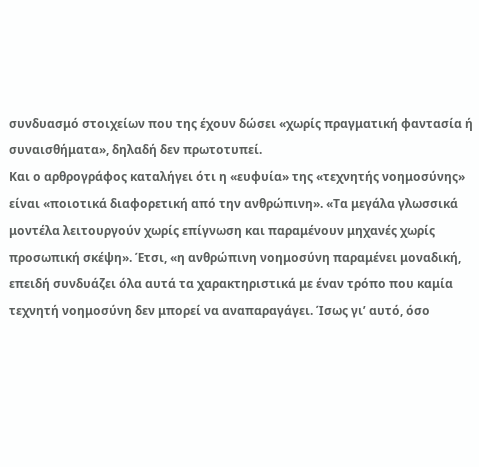συνδυασμό στοιχείων που της έχουν δώσει «χωρίς πραγματική φαντασία ή συναισθήματα», δηλαδή δεν πρωτοτυπεί.
Και ο αρθρογράφος καταλήγει ότι η «ευφυία» της «τεχνητής νοημοσύνης» είναι «ποιοτικά διαφορετική από την ανθρώπινη». «Τα μεγάλα γλωσσικά μοντέλα λειτουργούν χωρίς επίγνωση και παραμένουν μηχανές χωρίς προσωπική σκέψη». Έτσι, «η ανθρώπινη νοημοσύνη παραμένει μοναδική, επειδή συνδυάζει όλα αυτά τα χαρακτηριστικά με έναν τρόπο που καμία τεχνητή νοημοσύνη δεν μπορεί να αναπαραγάγει. Ίσως γι’ αυτό, όσο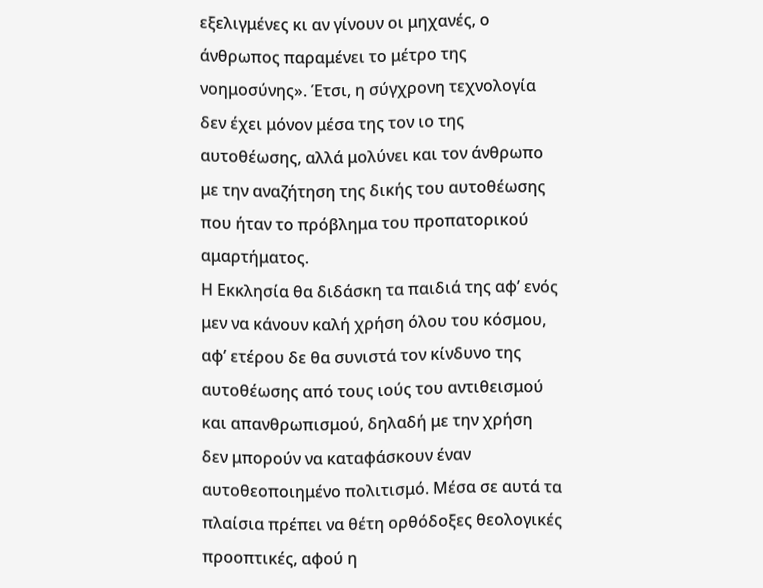εξελιγμένες κι αν γίνουν οι μηχανές, ο άνθρωπος παραμένει το μέτρο της νοημοσύνης». Έτσι, η σύγχρονη τεχνολογία δεν έχει μόνον μέσα της τον ιο της αυτοθέωσης, αλλά μολύνει και τον άνθρωπο με την αναζήτηση της δικής του αυτοθέωσης που ήταν το πρόβλημα του προπατορικού αμαρτήματος.
Η Εκκλησία θα διδάσκη τα παιδιά της αφ’ ενός μεν να κάνουν καλή χρήση όλου του κόσμου, αφ’ ετέρου δε θα συνιστά τον κίνδυνο της αυτοθέωσης από τους ιούς του αντιθεισμού και απανθρωπισμού, δηλαδή με την χρήση δεν μπορούν να καταφάσκουν έναν αυτοθεοποιημένο πολιτισμό. Μέσα σε αυτά τα πλαίσια πρέπει να θέτη ορθόδοξες θεολογικές προοπτικές, αφού η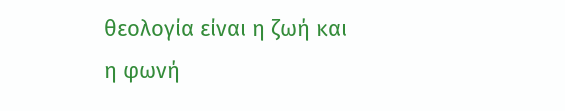θεολογία είναι η ζωή και η φωνή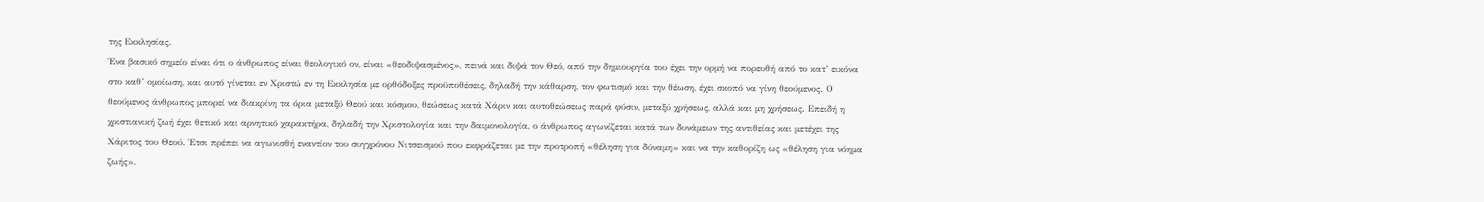της Εκκλησίας.
Ένα βασικό σημείο είναι ότι ο άνθρωπος είναι θεολογικό ον, είναι «θεοδιψασμένος», πεινά και διψά τον Θεό, από την δημιουργία του έχει την ορμή να πορευθή από το κατ’ εικόνα στο καθ’ ομοίωση, και αυτό γίνεται εν Χριστώ εν τη Εκκλησία με ορθόδοξες προϋποθέσεις, δηλαδή την κάθαρση, τον φωτισμό και την θέωση, έχει σκοπό να γίνη θεούμενος. Ο θεούμενος άνθρωπος μπορεί να διακρίνη τα όρια μεταξύ Θεού και κόσμου, θεώσεως κατά Χάριν και αυτοθεώσεως παρά φύσιν, μεταξύ χρήσεως, αλλά και μη χρήσεως. Επειδή η χριστιανική ζωή έχει θετικό και αρνητικό χαρακτήρα, δηλαδή την Χριστολογία και την δαιμονολογία, ο άνθρωπος αγωνίζεται κατά των δυνάμεων της αντιθείας και μετέχει της Χάριτος του Θεού. Έτσι πρέπει να αγωνισθή εναντίον του συγχρόνου Νιτσεισμού που εκφράζεται με την προτροπή «θέληση για δύναμη» και να την καθορίζη ως «θέληση για νόημα ζωής».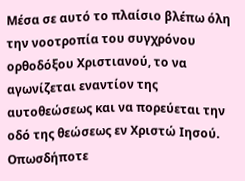Μέσα σε αυτό το πλαίσιο βλέπω όλη την νοοτροπία του συγχρόνου ορθοδόξου Χριστιανού, το να αγωνίζεται εναντίον της αυτοθεώσεως και να πορεύεται την οδό της θεώσεως εν Χριστώ Ιησού. Οπωσδήποτε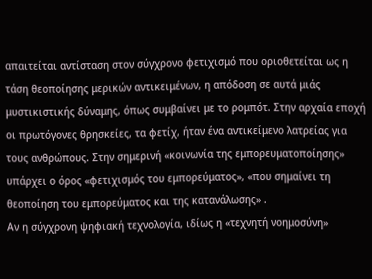απαιτείται αντίσταση στον σύγχρονο φετιχισμό που οριοθετείται ως η τάση θεοποίησης μερικών αντικειμένων, η απόδοση σε αυτά μιάς μυστικιστικής δύναμης, όπως συμβαίνει με το ρομπότ. Στην αρχαία εποχή οι πρωτόγονες θρησκείες, τα φετίχ, ήταν ένα αντικείμενο λατρείας για τους ανθρώπους. Στην σημερινή «κοινωνία της εμπορευματοποίησης» υπάρχει ο όρος «φετιχισμός του εμπορεύματος», «που σημαίνει τη θεοποίηση του εμπορεύματος και της κατανάλωσης» .
Αν η σύγχρονη ψηφιακή τεχνολογία, ιδίως η «τεχνητή νοημοσύνη»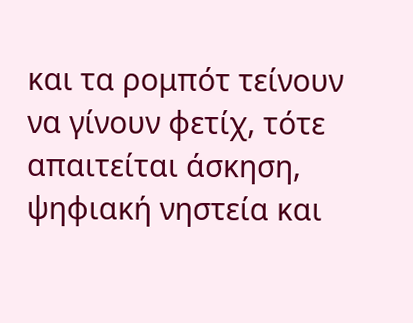και τα ρομπότ τείνουν να γίνουν φετίχ, τότε απαιτείται άσκηση, ψηφιακή νηστεία και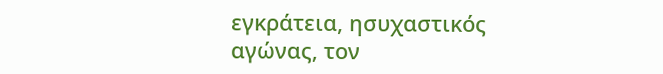εγκράτεια, ησυχαστικός αγώνας, τον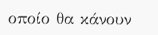οποίο θα κάνουν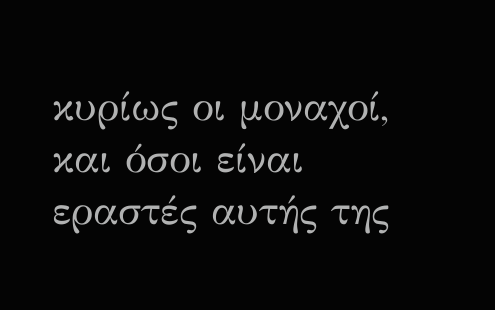κυρίως οι μοναχοί, και όσοι είναι εραστές αυτής της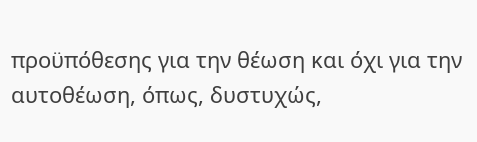προϋπόθεσης για την θέωση και όχι για την αυτοθέωση, όπως, δυστυχώς,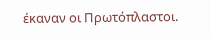έκαναν οι Πρωτόπλαστοι.